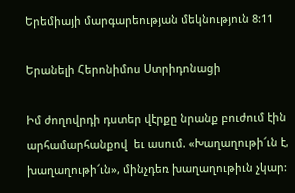Երեմիայի մարգարեության մեկնություն 8:11

Երանելի Հերոնիմոս Ստրիդոնացի

Իմ ժողովրդի դստեր վէրքը նրանք բուժում էին արհամարհանքով  եւ ասում. «Խաղաղութի՜ւն է, խաղաղութի՜ւն», մինչդեռ խաղաղութիւն չկար: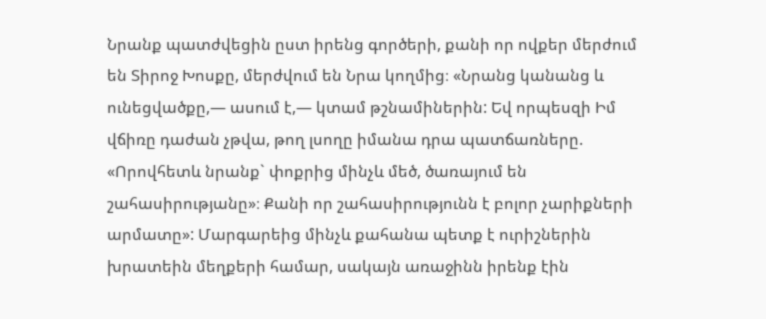Նրանք պատժվեցին ըստ իրենց գործերի, քանի որ ովքեր մերժում են Տիրոջ Խոսքը, մերժվում են Նրա կողմից։ «Նրանց կանանց և ունեցվածքը,— ասում է,— կտամ թշնամիներին: Եվ որպեսզի Իմ վճիռը դաժան չթվա, թող լսողը իմանա դրա պատճառները. «Որովհետև նրանք` փոքրից մինչև մեծ, ծառայում են շահասիրությանը»։ Քանի որ շահասիրությունն է բոլոր չարիքների արմատը»: Մարգարեից մինչև քահանա պետք է ուրիշներին խրատեին մեղքերի համար, սակայն առաջինն իրենք էին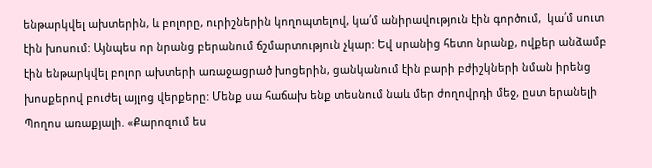ենթարկվել ախտերին, և բոլորը, ուրիշներին կողոպտելով, կա՛մ անիրավություն էին գործում,  կա՛մ սուտ էին խոսում: Այնպես որ նրանց բերանում ճշմարտություն չկար: Եվ սրանից հետո նրանք, ովքեր անձամբ էին ենթարկվել բոլոր ախտերի առաջացրած խոցերին, ցանկանում էին բարի բժիշկների նման իրենց խոսքերով բուժել այլոց վերքերը: Մենք սա հաճախ ենք տեսնում նաև մեր ժողովրդի մեջ, ըստ երանելի Պողոս առաքյալի. «Քարոզում ես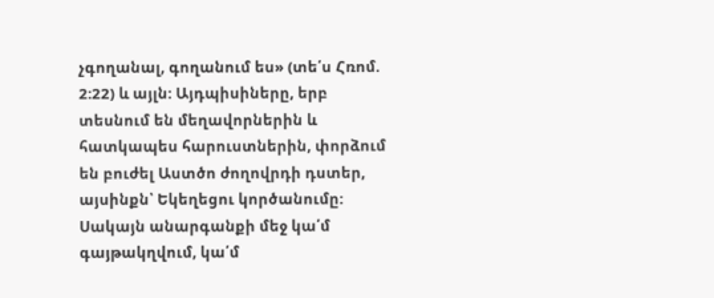չգողանալ, գողանում ես» (տե՛ս Հռոմ. 2:22) և այլն: Այդպիսիները, երբ  տեսնում են մեղավորներին և հատկապես հարուստներին, փորձում են բուժել Աստծո ժողովրդի դստեր, այսինքն՝ Եկեղեցու կործանումը: Սակայն անարգանքի մեջ կա՛մ գայթակղվում, կա՛մ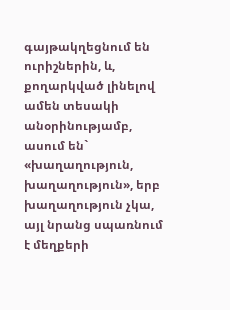գայթակղեցնում են ուրիշներին, և, քողարկված լինելով ամեն տեսակի անօրինությամբ, ասում են` «խաղաղություն, խաղաղություն», երբ խաղաղություն չկա, այլ նրանց սպառնում է մեղքերի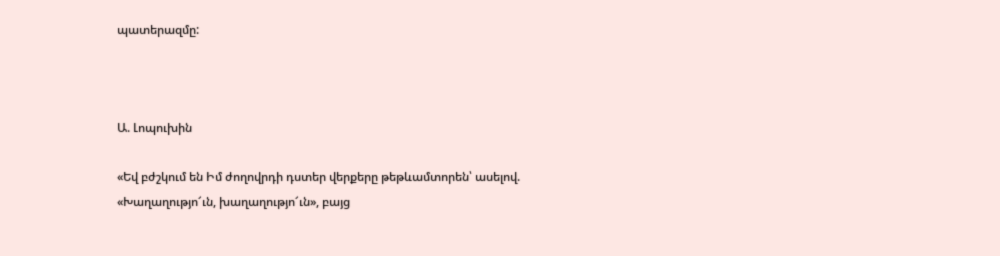պատերազմը:



Ա. Լոպուխին

«Եվ բժշկում են Իմ ժողովրդի դստեր վերքերը թեթևամտորեն՝ ասելով. «Խաղաղությո՜ւն, խաղաղությո՜ւն», բայց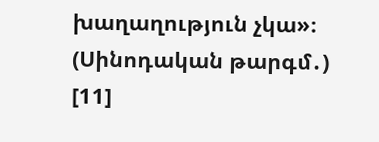խաղաղություն չկա»։ (Սինոդական թարգմ․) [11]